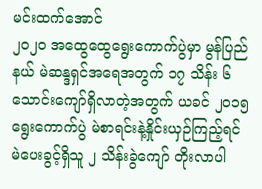မင်းထက်အောင်
၂၀၂၀ အထွေထွေရွေးကောက်ပွဲမှာ မွန်ပြည်နယ် မဲဆန္ဒရှင်အရေအတွက် ၁၇ သိန်း ၆ သောင်းကျော်ရှိလာတဲ့အတွက် ယခင် ၂၀၁၅ ရွေးကောက်ပွဲ မဲစာရင်းနဲ့နှိုင်းယှဉ်ကြည့်ရင် မဲပေးခွင့်ရှိသူ ၂ သိန်းခွဲကျော် တိုးလာပါ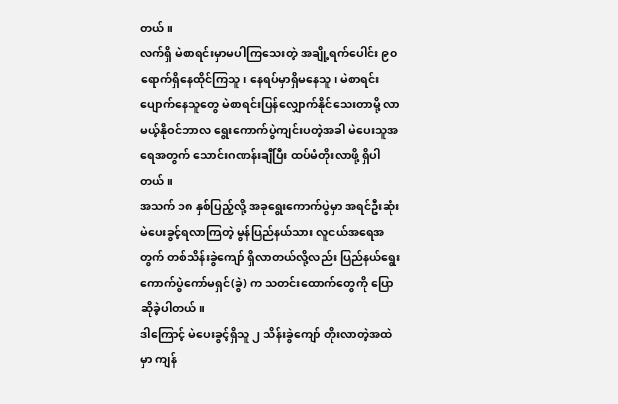တယ်။
လက်ရှိ မဲစာရင်းမှာမပါကြသေးတဲ့ အချို့ရက်ပေါင်း ၉၀ ရောက်ရှိနေထိုင်ကြသူ၊ နေရပ်မှာရှိမနေသူ၊ မဲစာရင်းပျောက်နေသူတွေ မဲစာရင်းပြန်လျှောက်နိုင်သေးတာမို့ လာမယ့်နိုဝင်ဘာလ ရွေးကောက်ပွဲကျင်းပတဲ့အခါ မဲပေးသူအရေအတွက် သောင်းဂဏန်းချီပြီး ထပ်မံတိုးလာဖို့ ရှိပါတယ်။
အသက် ၁၈ နှစ်ပြည့်လို့ အခုရွေးကောက်ပွဲမှာ အရင်ဦးဆုံးမဲပေးခွင့်ရလာကြတဲ့ မွန်ပြည်နယ်သား လူငယ်အရေအတွက် တစ်သိန်းခွဲကျော် ရှိလာတယ်လို့လည်း ပြည်နယ်ရွေးကောက်ပွဲကော်မရှင်(ခွဲ) က သတင်းထောက်တွေကို ပြောဆိုခဲ့ပါတယ်။
ဒါကြောင့် မဲပေးခွင့်ရှိသူ ၂ သိန်းခွဲကျော် တိုးလာတဲ့အထဲမှာ ကျန်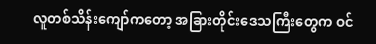လူတစ်သိန်းကျော်ကတော့ အခြားတိုင်းဒေသကြီးတွေက ဝင်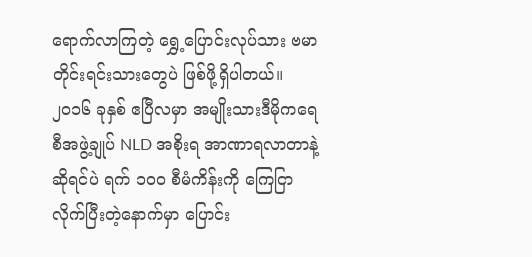ရောက်လာကြတဲ့ ရွှေ့ပြောင်းလုပ်သား ဗမာတိုင်းရင်းသားတွေပဲ ဖြစ်ဖို့ရှိပါတယ်။
၂၀၁၆ ခုနှစ် ဧပြီလမှာ အမျိုးသားဒီမိုကရေစီအဖွဲ့ချုပ် NLD အစိုးရ အာဏာရလာတာနဲ့ဆိုရင်ပဲ ရက် ၁၀၀ စီမံကိန်းကို ကြေငြာလိုက်ပြီးတဲ့နောက်မှာ ပြောင်း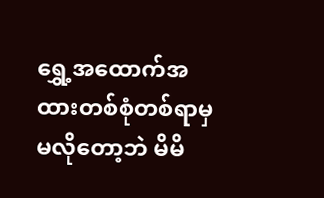ရွှေ့အထောက်အထားတစ်စုံတစ်ရာမှ မလိုတော့ဘဲ မိမိ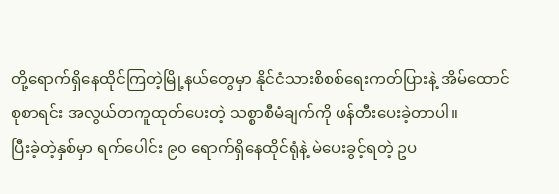တို့ရောက်ရှိနေထိုင်ကြတဲ့မြို့နယ်တွေမှာ နိုင်ငံသားစိစစ်ရေးကတ်ပြားနဲ့ အိမ်ထောင်စုစာရင်း အလွယ်တကူထုတ်ပေးတဲ့ သစ္စာစီမံချက်ကို ဖန်တီးပေးခဲ့တာပါ။
ပြီးခဲ့တဲ့နှစ်မှာ ရက်ပေါင်း ၉၀ ရောက်ရှိနေထိုင်ရုံနဲ့ မဲပေးခွင့်ရတဲ့ ဥပ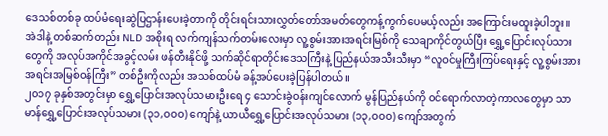ဒေသစ်တစ်ခု ထပ်မံရေးဆွဲပြဌာန်းပေးခဲ့တာကို တိုင်းရင်းသားလွှတ်တော်အမတ်တွေကန့်ကွက်ပေမယ့်လည်း အကြောင်းမထူးခဲ့ပါဘူး။
အဲဒါနဲ့ တစ်ဆက်တည်း NLD အစိုးရ လက်ကျန်သက်တမ်းလေးမှာ လူ့စွမ်းအားအရင်းမြစ်ကို သေချာကိုင်တွယ်ပြီး ရွှေ့ပြောင်းလုပ်သားတွေကို အလုပ်အကိုင်အခွင့်လမ်း ဖန်တီးနိုင်ဖို့ သက်ဆိုင်ရာတိုင်းဒေသကြီးနဲ့ ပြည်နယ်အသီးသီးမှာ “လူဝင်မှုကြီးကြပ်ရေးနှင့် လူ့စွမ်းအားအရင်းအမြစ်ဝန်ကြီး” တစ်ဦးကိုလည်း အသစ်ထပ်မံ ခန့်အပ်ပေးခဲ့ပြန်ပါတယ်။
၂၀၁၇ ခုနှစ်အတွင်းမှာ ရွှေ့ပြောင်းအလုပ်သမားဦးရေ ၄ သောင်းခွဲဝန်းကျင်လောက် မွန်ပြည်နယ်ကို ဝင်ရောက်လာတဲ့ကာလတွေမှာ သာမာန်ရွှေ့ပြောင်းအလုပ်သမား (၃၁,ဝဝဝ) ကျော်နဲ့ ယာယီရွှေ့ပြောင်းအလုပ်သမား (၁၃,ဝဝဝ) ကျော်အတွက်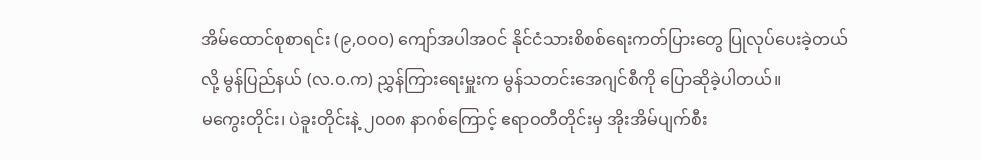အိမ်ထောင်စုစာရင်း (၉,ဝဝဝ) ကျော်အပါအဝင် နိုင်ငံသားစိစစ်ရေးကတ်ပြားတွေ ပြုလုပ်ပေးခဲ့တယ်လို့ မွန်ပြည်နယ် (လ.ဝ.က) ညွှန်ကြားရေးမှူးက မွန်သတင်းအေဂျင်စီကို ပြောဆိုခဲ့ပါတယ်။
မကွေးတိုင်း၊ ပဲခူးတိုင်းနဲ့ ၂၀၀၈ နာဂစ်ကြောင့် ဧရာဝတီတိုင်းမှ အိုးအိမ်ပျက်စီး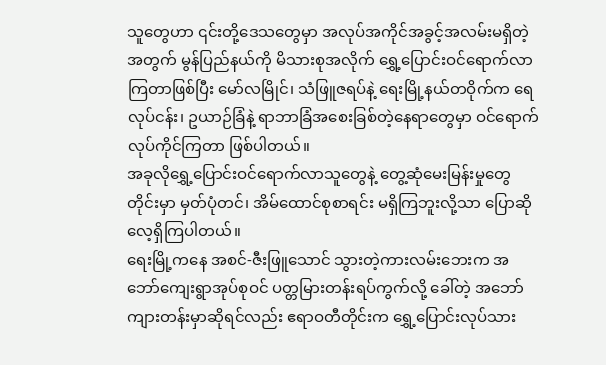သူတွေဟာ ၎င်းတို့ဒေသတွေမှာ အလုပ်အကိုင်အခွင့်အလမ်းမရှိတဲ့အတွက် မွန်ပြည်နယ်ကို မိသားစုအလိုက် ရွှေ့ပြောင်းဝင်ရောက်လာကြတာဖြစ်ပြီး မော်လမြိုင်၊ သံဖြူဇရပ်နဲ့ ရေးမြို့နယ်တဝိုက်က ရေလုပ်ငန်း၊ ဥယာဉ်ခြံနဲ့ ရာဘာခြံအစေးခြစ်တဲ့နေရာတွေမှာ ဝင်ရောက်လုပ်ကိုင်ကြတာ ဖြစ်ပါတယ်။
အခုလိုရွှေ့ပြောင်းဝင်ရောက်လာသူတွေနဲ့ တွေ့ဆုံမေးမြန်းမှုတွေတိုင်းမှာ မှတ်ပုံတင်၊ အိမ်ထောင်စုစာရင်း မရှိကြဘူးလို့သာ ပြောဆိုလေ့ရှိကြပါတယ်။
ရေးမြို့ကနေ အစင်-ဇီးဖြူသောင် သွားတဲ့ကားလမ်းဘေးက အဘော်ကျေးရွာအုပ်စုဝင် ပတ္တမြားတန်းရပ်ကွက်လို့ ခေါ်တဲ့ အဘော်ကျားတန်းမှာဆိုရင်လည်း ဧရာဝတီတိုင်းက ရွှေ့ပြောင်းလုပ်သား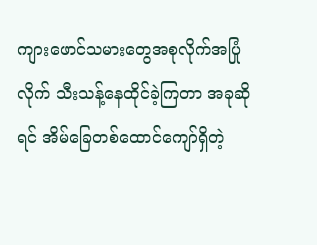ကျားဖောင်သမားတွေအစုလိုက်အပြုံလိုက် သီးသန့်နေထိုင်ခဲ့ကြတာ အခုဆိုရင် အိမ်ခြေတစ်ထောင်ကျော်ရှိတဲ့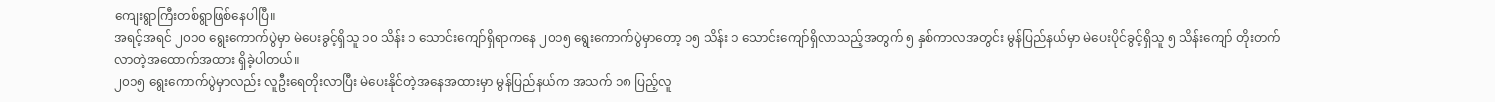ကျေးရွာကြီးတစ်ရွာဖြစ်နေပါပြီ။
အရင့်အရင် ၂၀၁၀ ရွေးကောက်ပွဲမှာ မဲပေးခွင့်ရှိသူ ၁၀ သိန်း ၁ သောင်းကျော်ရှိရာကနေ ၂၀၁၅ ရွေးကောက်ပွဲမှာတော့ ၁၅ သိန်း ၁ သောင်းကျော်ရှိလာသည့်အတွက် ၅ နှစ်ကာလအတွင်း မွန်ပြည်နယ်မှာ မဲပေးပိုင်ခွင့်ရှိသူ ၅ သိန်းကျော် တိုးတက်လာတဲ့အထောက်အထား ရှိခဲ့ပါတယ်။
၂၀၁၅ ရွေးကောက်ပွဲမှာလည်း လူဦးရေတိုးလာပြီး မဲပေးနိုင်တဲ့အနေအထားမှာ မွန်ပြည်နယ်က အသက် ၁၈ ပြည့်လူ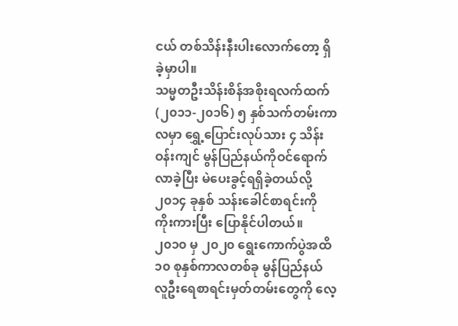ငယ် တစ်သိန်းနီးပါးလောက်တော့ ရှိခဲ့မှာပါ။
သမ္မတဦးသိန်းစိန်အစိုးရလက်ထက် (၂၀၁၁-၂၀၁၆) ၅ နှစ်သက်တမ်းကာလမှာ ရွှေ့ပြောင်းလုပ်သား ၄ သိန်းဝန်းကျင် မွန်ပြည်နယ်ကိုဝင်ရောက်လာခဲ့ပြီး မဲပေးခွင့်ရရှိခဲ့တယ်လို့ ၂၀၁၄ ခုနှစ် သန်းခေါင်စာရင်းကို ကိုးကားပြီး ပြောနိုင်ပါတယ်။
၂၀၁၀ မှ ၂၀၂၀ ရွေးကောက်ပွဲအထိ ၁၀ စုနှစ်ကာလတစ်ခု မွန်ပြည်နယ် လူဦးရေစာရင်းမှတ်တမ်းတွေကို လေ့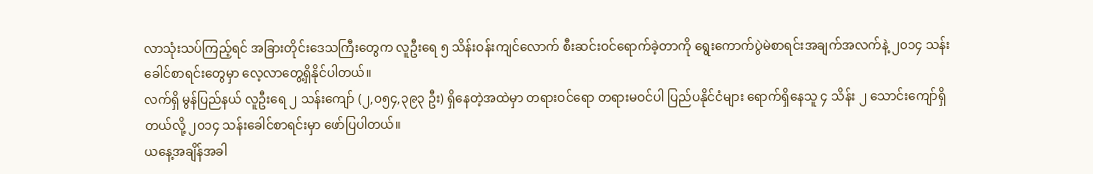လာသုံးသပ်ကြည့်ရင် အခြားတိုင်းဒေသကြီးတွေက လူဦးရေ ၅ သိန်းဝန်းကျင်လောက် စီးဆင်းဝင်ရောက်ခဲ့တာကို ရွေးကောက်ပွဲမဲစာရင်းအချက်အလက်နဲ့ ၂၀၁၄ သန်းခေါင်စာရင်းတွေမှာ လေ့လာတွေ့ရှိနိုင်ပါတယ်။
လက်ရှိ မွန်ပြည်နယ် လူဦးရေ ၂ သန်းကျော် (၂,၀၅၄,၃၉၃ ဦး) ရှိနေတဲ့အထဲမှာ တရားဝင်ရော တရားမဝင်ပါ ပြည်ပနိုင်ငံများ ရောက်ရှိနေသူ ၄ သိန်း ၂ သောင်းကျော်ရှိတယ်လို့ ၂၀၁၄ သန်းခေါင်စာရင်းမှာ ဖော်ပြပါတယ်။
ယနေ့အချိန်အခါ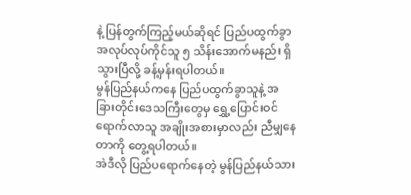နဲ့ ပြန်တွက်ကြည့်မယ်ဆိုရင် ပြည်ပထွက်ခွာအလုပ်လုပ်ကိုင်သူ ၅ သိန်းအောက်မနည်း ရှိသွားပြီလို့ ခန့်မှန်းရပါတယ်။
မွန်ပြည်နယ်ကနေ ပြည်ပထွက်ခွာသူနဲ့ အခြားတိုင်းဒေသကြီးတွေမှ ရွှေ့ပြောင်းဝင်ရောက်လာသူ အချိုးအစားမှာလည်း ညီမျှနေတာကို တွေ့ရပါတယ်။
အဲဒီလို ပြည်ပရောက်နေတဲ့ မွန်ပြည်နယ်သား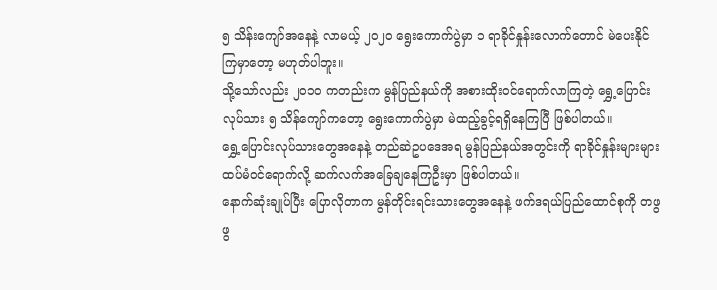၅ သိန်းကျော်အနေနဲ့ လာမယ့် ၂၀၂၀ ရွေးကောက်ပွဲမှာ ၁ ရာခိုင်နှုန်းလောက်တောင် မဲပေးနိုင်ကြမှာတော့ မဟုတ်ပါဘူး။
သို့သော်လည်း ၂၀၁၀ ကတည်းက မွန်ပြည်နယ်ကို အစားထိုးဝင်ရောက်လာကြတဲ့ ရွှေ့ပြောင်းလုပ်သား ၅ သိန်ကျော်ကတော့ ရွေးကောက်ပွဲမှာ မဲထည့်ခွင့်ရရှိနေကြပြီ ဖြစ်ပါတယ်။
ရွှေ့ပြောင်းလုပ်သားတွေအနေနဲ့ တည်ဆဲဥပဒေအရ မွန်ပြည်နယ်အတွင်းကို ရာခိုင်နှုန်းများများ ထပ်မံဝင်ရောက်လို့ ဆက်လက်အခြေချနေကြဦးမှာ ဖြစ်ပါတယ်။
နောက်ဆုံးချုပ်ပြီး ပြောလိုတာက မွန်တိုင်းရင်းသားတွေအနေနဲ့ ဖက်ဒရယ်ပြည်ထောင်စုကို တဖွဖွ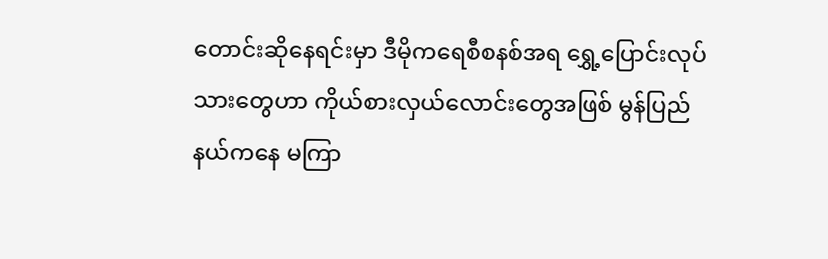တောင်းဆိုနေရင်းမှာ ဒီမိုကရေစီစနစ်အရ ရွှေ့ပြောင်းလုပ်သားတွေဟာ ကိုယ်စားလှယ်လောင်းတွေအဖြစ် မွန်ပြည်နယ်ကနေ မကြာ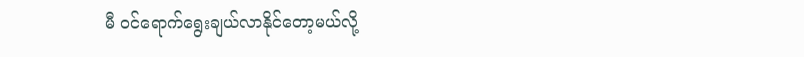မီ ဝင်ရောက်ရွေးချယ်လာနိုင်တော့မယ်လို့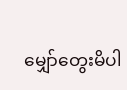မျှော်တွေးမိပါ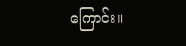ကြောင်း။